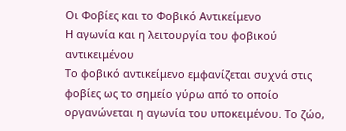Οι Φοβίες και το Φοβικό Αντικείμενο
Η αγωνία και η λειτουργία του φοβικού αντικειμένου
Το φοβικό αντικείμενο εμφανίζεται συχνά στις φοβίες ως το σημείο γύρω από το οποίο οργανώνεται η αγωνία του υποκειμένου. Το ζώο,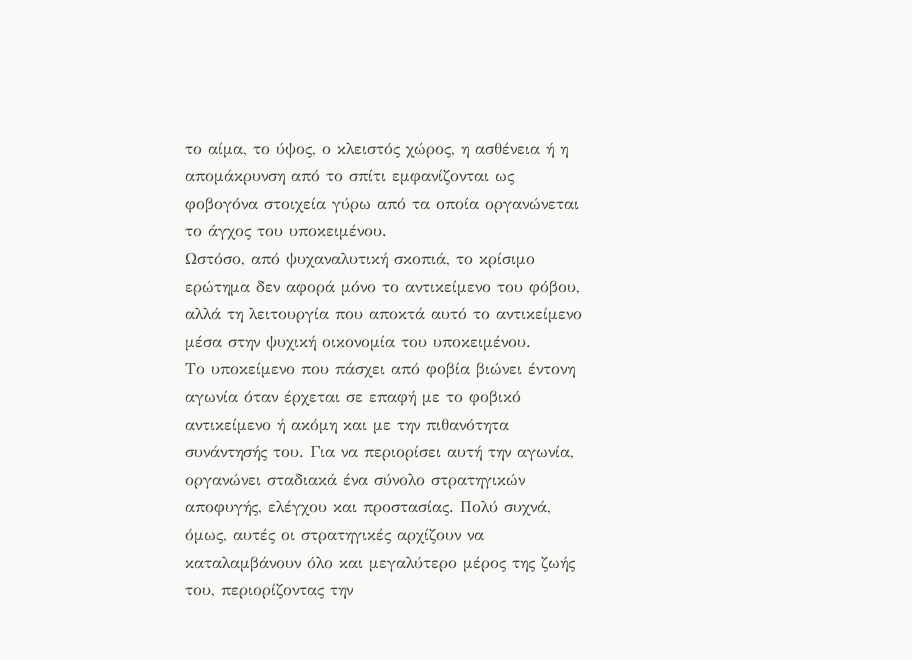το αίμα, το ύψος, ο κλειστός χώρος, η ασθένεια ή η απομάκρυνση από το σπίτι εμφανίζονται ως φοβογόνα στοιχεία γύρω από τα οποία οργανώνεται το άγχος του υποκειμένου.
Ωστόσο, από ψυχαναλυτική σκοπιά, το κρίσιμο ερώτημα δεν αφορά μόνο το αντικείμενο του φόβου, αλλά τη λειτουργία που αποκτά αυτό το αντικείμενο μέσα στην ψυχική οικονομία του υποκειμένου.
Το υποκείμενο που πάσχει από φοβία βιώνει έντονη αγωνία όταν έρχεται σε επαφή με το φοβικό αντικείμενο ή ακόμη και με την πιθανότητα συνάντησής του. Για να περιορίσει αυτή την αγωνία, οργανώνει σταδιακά ένα σύνολο στρατηγικών αποφυγής, ελέγχου και προστασίας. Πολύ συχνά, όμως, αυτές οι στρατηγικές αρχίζουν να καταλαμβάνουν όλο και μεγαλύτερο μέρος της ζωής του, περιορίζοντας την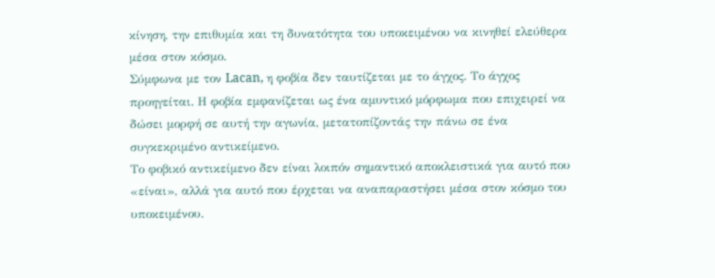κίνηση, την επιθυμία και τη δυνατότητα του υποκειμένου να κινηθεί ελεύθερα μέσα στον κόσμο.
Σύμφωνα με τον Lacan, η φοβία δεν ταυτίζεται με το άγχος. Το άγχος προηγείται. Η φοβία εμφανίζεται ως ένα αμυντικό μόρφωμα που επιχειρεί να δώσει μορφή σε αυτή την αγωνία, μετατοπίζοντάς την πάνω σε ένα συγκεκριμένο αντικείμενο.
Το φοβικό αντικείμενο δεν είναι λοιπόν σημαντικό αποκλειστικά για αυτό που «είναι», αλλά για αυτό που έρχεται να αναπαραστήσει μέσα στον κόσμο του υποκειμένου.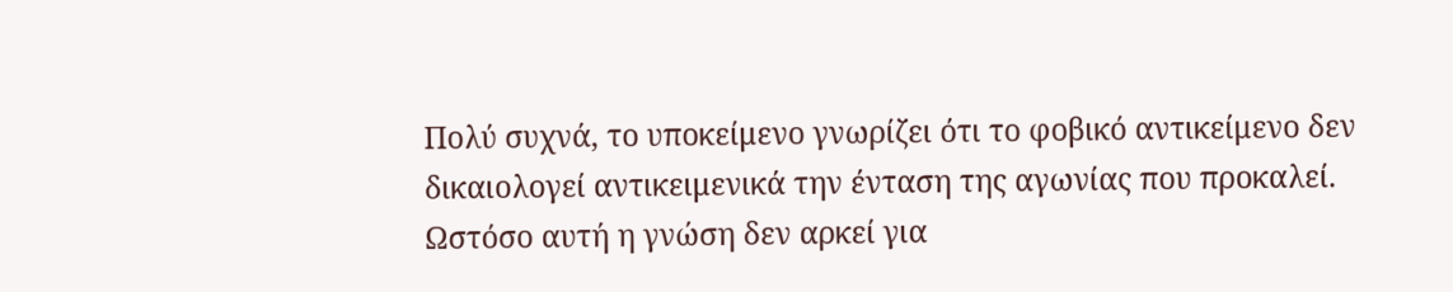Πολύ συχνά, το υποκείμενο γνωρίζει ότι το φοβικό αντικείμενο δεν δικαιολογεί αντικειμενικά την ένταση της αγωνίας που προκαλεί. Ωστόσο αυτή η γνώση δεν αρκεί για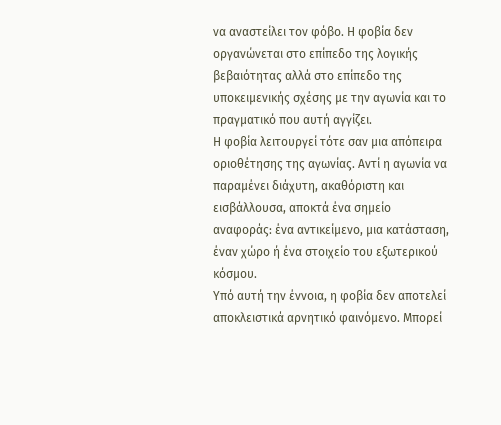να αναστείλει τον φόβο. Η φοβία δεν οργανώνεται στο επίπεδο της λογικής βεβαιότητας αλλά στο επίπεδο της υποκειμενικής σχέσης με την αγωνία και το πραγματικό που αυτή αγγίζει.
Η φοβία λειτουργεί τότε σαν μια απόπειρα οριοθέτησης της αγωνίας. Αντί η αγωνία να παραμένει διάχυτη, ακαθόριστη και εισβάλλουσα, αποκτά ένα σημείο αναφοράς: ένα αντικείμενο, μια κατάσταση, έναν χώρο ή ένα στοιχείο του εξωτερικού κόσμου.
Υπό αυτή την έννοια, η φοβία δεν αποτελεί αποκλειστικά αρνητικό φαινόμενο. Μπορεί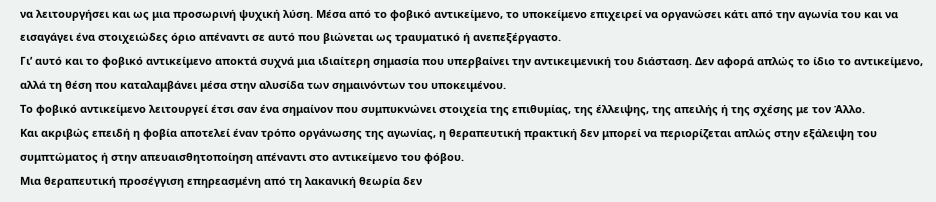να λειτουργήσει και ως μια προσωρινή ψυχική λύση. Μέσα από το φοβικό αντικείμενο, το υποκείμενο επιχειρεί να οργανώσει κάτι από την αγωνία του και να εισαγάγει ένα στοιχειώδες όριο απέναντι σε αυτό που βιώνεται ως τραυματικό ή ανεπεξέργαστο.
Γι’ αυτό και το φοβικό αντικείμενο αποκτά συχνά μια ιδιαίτερη σημασία που υπερβαίνει την αντικειμενική του διάσταση. Δεν αφορά απλώς το ίδιο το αντικείμενο, αλλά τη θέση που καταλαμβάνει μέσα στην αλυσίδα των σημαινόντων του υποκειμένου.
Το φοβικό αντικείμενο λειτουργεί έτσι σαν ένα σημαίνον που συμπυκνώνει στοιχεία της επιθυμίας, της έλλειψης, της απειλής ή της σχέσης με τον Άλλο.
Και ακριβώς επειδή η φοβία αποτελεί έναν τρόπο οργάνωσης της αγωνίας, η θεραπευτική πρακτική δεν μπορεί να περιορίζεται απλώς στην εξάλειψη του συμπτώματος ή στην απευαισθητοποίηση απέναντι στο αντικείμενο του φόβου.
Μια θεραπευτική προσέγγιση επηρεασμένη από τη λακανική θεωρία δεν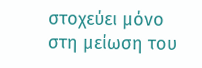στοχεύει μόνο στη μείωση του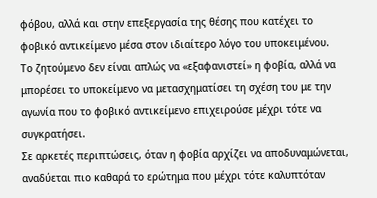φόβου, αλλά και στην επεξεργασία της θέσης που κατέχει το φοβικό αντικείμενο μέσα στον ιδιαίτερο λόγο του υποκειμένου.
Το ζητούμενο δεν είναι απλώς να «εξαφανιστεί» η φοβία, αλλά να μπορέσει το υποκείμενο να μετασχηματίσει τη σχέση του με την αγωνία που το φοβικό αντικείμενο επιχειρούσε μέχρι τότε να συγκρατήσει.
Σε αρκετές περιπτώσεις, όταν η φοβία αρχίζει να αποδυναμώνεται, αναδύεται πιο καθαρά το ερώτημα που μέχρι τότε καλυπτόταν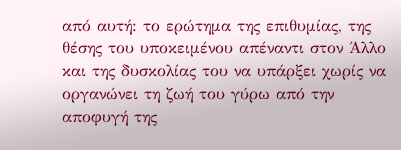από αυτή: το ερώτημα της επιθυμίας, της θέσης του υποκειμένου απέναντι στον Άλλο και της δυσκολίας του να υπάρξει χωρίς να οργανώνει τη ζωή του γύρω από την αποφυγή της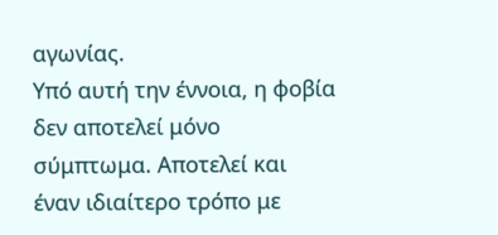αγωνίας.
Υπό αυτή την έννοια, η φοβία δεν αποτελεί μόνο σύμπτωμα. Αποτελεί και έναν ιδιαίτερο τρόπο με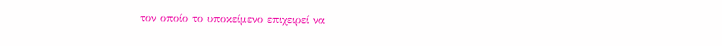τον οποίο το υποκείμενο επιχειρεί να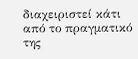διαχειριστεί κάτι από το πραγματικό της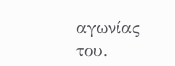αγωνίας του.